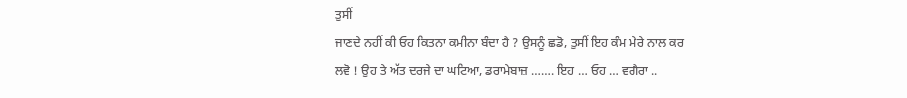ਤੁਸੀਂ
ਜਾਣਦੇ ਨਹੀਂ ਕੀ ਓਹ ਕਿਤਨਾ ਕਮੀਨਾ ਬੰਦਾ ਹੈ ? ਉਸਨੂੰ ਛਡੋ, ਤੁਸੀਂ ਇਹ ਕੰਮ ਮੇਰੇ ਨਾਲ ਕਰ
ਲਵੋ ! ਉਹ ਤੇ ਅੱਤ ਦਰਜੇ ਦਾ ਘਟਿਆ, ਡਰਾਮੇਬਾਜ਼ ……. ਇਹ … ਓਹ … ਵਗੈਰਾ ..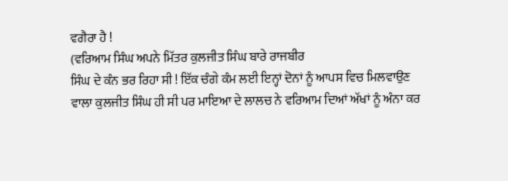ਵਗੈਰਾ ਹੈ !
(ਵਰਿਆਮ ਸਿੰਘ ਅਪਨੇ ਮਿੱਤਰ ਕੁਲਜੀਤ ਸਿੰਘ ਬਾਰੇ ਰਾਜਬੀਰ
ਸਿੰਘ ਦੇ ਕੰਨ ਭਰ ਰਿਹਾ ਸੀ ! ਇੱਕ ਚੰਗੇ ਕੰਮ ਲਈ ਇਨ੍ਹਾਂ ਦੋਨਾਂ ਨੂੰ ਆਪਸ ਵਿਚ ਮਿਲਵਾਉਣ
ਵਾਲਾ ਕੁਲਜੀਤ ਸਿੰਘ ਹੀ ਸੀ ਪਰ ਮਾਇਆ ਦੇ ਲਾਲਚ ਨੇ ਵਰਿਆਮ ਦਿਆਂ ਅੱਖਾਂ ਨੂੰ ਅੰਨਾ ਕਰ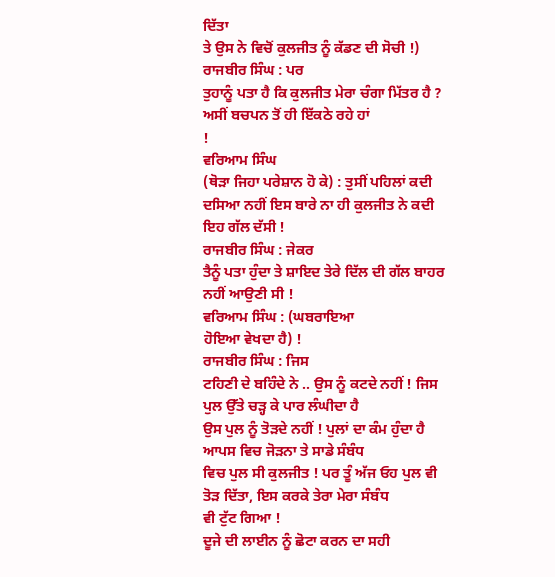ਦਿੱਤਾ
ਤੇ ਉਸ ਨੇ ਵਿਚੋਂ ਕੁਲਜੀਤ ਨੂੰ ਕੱਡਣ ਦੀ ਸੋਚੀ !)
ਰਾਜਬੀਰ ਸਿੰਘ : ਪਰ
ਤੁਹਾਨੂੰ ਪਤਾ ਹੈ ਕਿ ਕੁਲਜੀਤ ਮੇਰਾ ਚੰਗਾ ਮਿੱਤਰ ਹੈ ? ਅਸੀਂ ਬਚਪਨ ਤੋਂ ਹੀ ਇੱਕਠੇ ਰਹੇ ਹਾਂ
!
ਵਰਿਆਮ ਸਿੰਘ
(ਥੋੜਾ ਜਿਹਾ ਪਰੇਸ਼ਾਨ ਹੋ ਕੇ) : ਤੁਸੀਂ ਪਹਿਲਾਂ ਕਦੀ
ਦਸਿਆ ਨਹੀਂ ਇਸ ਬਾਰੇ ਨਾ ਹੀ ਕੁਲਜੀਤ ਨੇ ਕਦੀ ਇਹ ਗੱਲ ਦੱਸੀ !
ਰਾਜਬੀਰ ਸਿੰਘ : ਜੇਕਰ
ਤੈਨੂੰ ਪਤਾ ਹੁੰਦਾ ਤੇ ਸ਼ਾਇਦ ਤੇਰੇ ਦਿੱਲ ਦੀ ਗੱਲ ਬਾਹਰ ਨਹੀਂ ਆਉਣੀ ਸੀ !
ਵਰਿਆਮ ਸਿੰਘ : (ਘਬਰਾਇਆ
ਹੋਇਆ ਵੇਖਦਾ ਹੈ) !
ਰਾਜਬੀਰ ਸਿੰਘ : ਜਿਸ
ਟਹਿਣੀ ਦੇ ਬਹਿੰਦੇ ਨੇ .. ਉਸ ਨੂੰ ਕਟਦੇ ਨਹੀਂ ! ਜਿਸ ਪੁਲ ਉੱਤੇ ਚੜ੍ਹ ਕੇ ਪਾਰ ਲੰਘੀਦਾ ਹੈ
ਉਸ ਪੁਲ ਨੂੰ ਤੋੜਦੇ ਨਹੀਂ ! ਪੁਲਾਂ ਦਾ ਕੰਮ ਹੁੰਦਾ ਹੈ ਆਪਸ ਵਿਚ ਜੋੜਨਾ ਤੇ ਸਾਡੇ ਸੰਬੰਧ
ਵਿਚ ਪੁਲ ਸੀ ਕੁਲਜੀਤ ! ਪਰ ਤੂੰ ਅੱਜ ਓਹ ਪੁਲ ਵੀ ਤੋੜ ਦਿੱਤਾ, ਇਸ ਕਰਕੇ ਤੇਰਾ ਮੇਰਾ ਸੰਬੰਧ
ਵੀ ਟੁੱਟ ਗਿਆ !
ਦੂਜੇ ਦੀ ਲਾਈਨ ਨੂੰ ਛੋਟਾ ਕਰਨ ਦਾ ਸਹੀ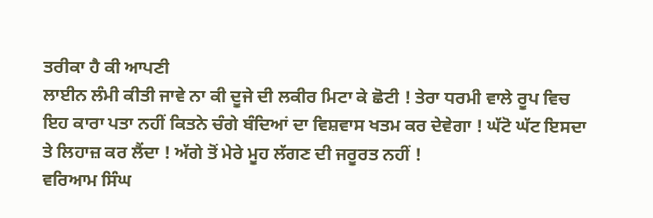ਤਰੀਕਾ ਹੈ ਕੀ ਆਪਣੀ
ਲਾਈਨ ਲੰਮੀ ਕੀਤੀ ਜਾਵੇ ਨਾ ਕੀ ਦੂਜੇ ਦੀ ਲਕੀਰ ਮਿਟਾ ਕੇ ਛੋਟੀ ! ਤੇਰਾ ਧਰਮੀ ਵਾਲੇ ਰੂਪ ਵਿਚ
ਇਹ ਕਾਰਾ ਪਤਾ ਨਹੀਂ ਕਿਤਨੇ ਚੰਗੇ ਬੰਦਿਆਂ ਦਾ ਵਿਸ਼ਵਾਸ ਖਤਮ ਕਰ ਦੇਵੇਗਾ ! ਘੱਟੋ ਘੱਟ ਇਸਦਾ
ਤੇ ਲਿਹਾਜ਼ ਕਰ ਲੈਂਦਾ ! ਅੱਗੇ ਤੋਂ ਮੇਰੇ ਮੂਹ ਲੱਗਣ ਦੀ ਜਰੂਰਤ ਨਹੀਂ !
ਵਰਿਆਮ ਸਿੰਘ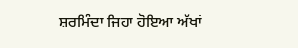ਸ਼ਰਮਿੰਦਾ ਜਿਹਾ ਹੋਇਆ ਅੱਖਾਂ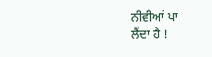ਨੀਵੀਆਂ ਪਾ
ਲੈਂਦਾ ਹੈ !